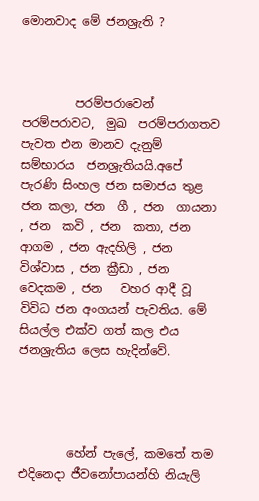මොනවාද මේ ජනශ්‍රැති ?



         පරම්පරාවෙන් පරම්පරාවට,  මුඛ  පරම්පරාගතව  පැවත එන මානව දැනුම්  සම්භාරය  ජනශ්‍රැතියයි.අපේ  පැරණි සිංහල ජන සමාජය තුළ  ජන කලා, ජන  ගී , ජන  ගායනා , ජන  කවි , ජන  කතා, ජන ආගම , ජන ඇදහිලි , ජන විශ්වාස , ජන ක්‍රීඩා , ජන වෙදකම , ජන   වහර ආදී වූ විවිධ ජන අංගයන් පැවතිය. මේ සියල්ල එක්ව ගත් කල එය ජනශ්‍රැතිය ලෙස හැදින්වේ.




        හේන්‍ පැලේ, කමතේ තම එදිනෙදා ජීවනෝපායන්හි නියැලි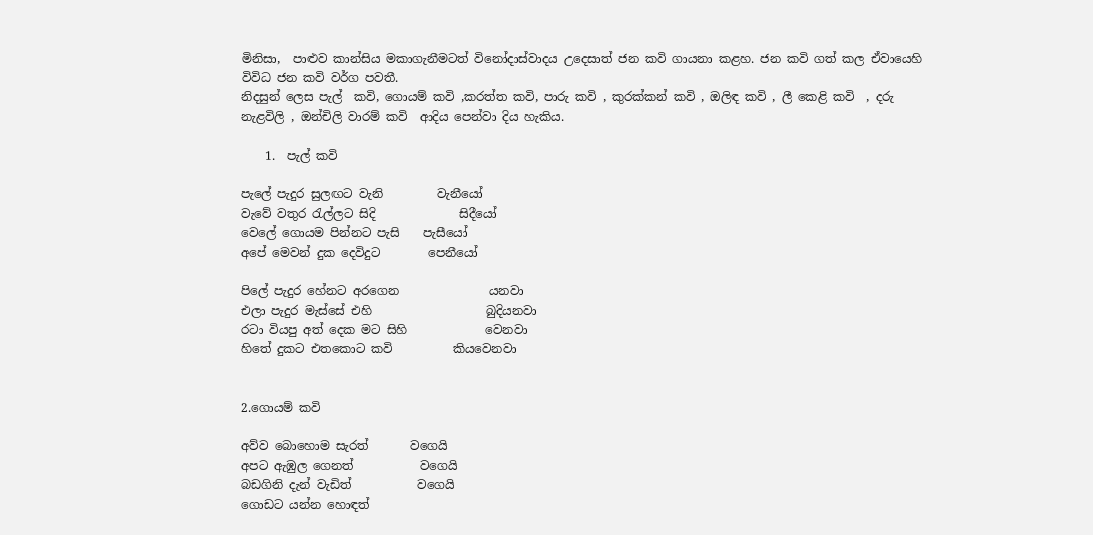මිනිසා,  පාළුව කාන්සිය මකාගැනීමටත් විනෝදාස්වාදය උදෙසාත් ජන කවි ගායනා කළහ. ජන කවි ගත් කල ඒවායෙහි  විවිධ ජන කවි වර්ග පවතී.
නිදසුන් ලෙස පැල්  කවි, ගොයම් කවි ,කරත්ත කවි, පාරු කවි , කුරක්කන් කවි , ඔලිඳ කවි , ලී කෙළි කවි  , දරු නැළවිලි , ඔන්චිලි වාරම් කවි  ආදිය පෙන්වා දිය හැකිය.

    1.  පැල් කවි

පැලේ පැදුර සුලඟට වැනි         වැනීයෝ
වැවේ වතුර රැල්ලට සිදි              සිදීයෝ
වෙලේ ගොයම පින්නට පැසි    පැසීයෝ
අපේ මෙවන් දුක දෙවිදුට        පෙනීයෝ

පිලේ පැදුර හේනට අරගෙන               යනවා
එලා පැදුර මැස්සේ එහි                   බුදියනවා
රටා වියපු අත් දෙක මට සිහි             වෙනවා
හිතේ දුකට එතකොට කවි          කියවෙනවා


2.ගොයම් කවි

අව්ව බොහොම සැරත්       වගෙයි
අපට ඇඹුල ගෙනත්           වගෙයි
බඩගිනි දැන් වැඩිත්           වගෙයි
ගොඩට යන්න හොඳත්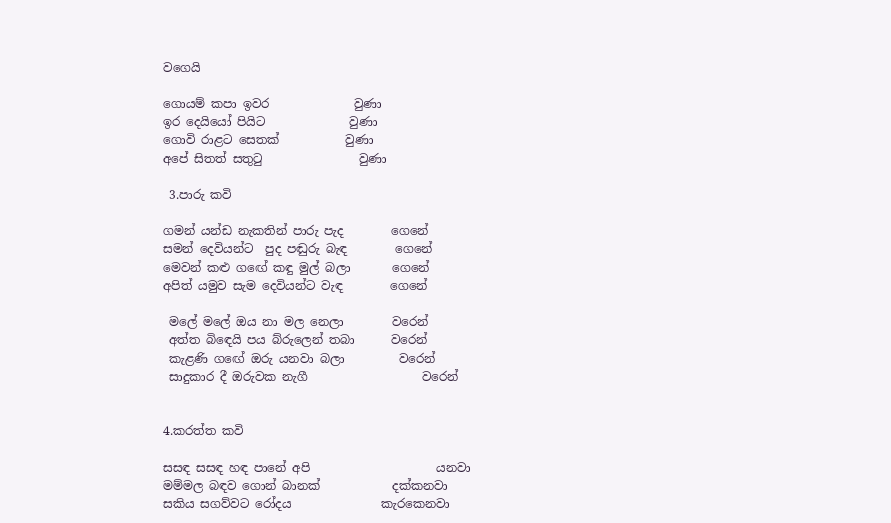වගෙයි

ගොයම් කපා ඉවර              වුණා
ඉර දෙයියෝ පියිට              වුණා
ගොවි රාළට සෙතක්           වුණා
අපේ සිතත් සතුටු                වුණා

 3.පාරු කවි

ගමන් යන්ඩ නැකතින් පාරු පැද        ගෙනේ
සමන් දෙවියන්ට  පුද පඬුරු බැඳ        ගෙනේ
මෙවන් කළු ගඟේ කඳු මුල් බලා       ගෙනේ
අපිත් යමුව සැම දෙවියන්ට වැඳ        ගෙනේ

 මලේ මලේ ඔය නා මල නෙලා        වරෙන්
 අත්ත බිඳෙයි පය බ්රුලෙන් තබා      වරෙන්
 කැළණි ගඟේ ඔරු යනවා බලා         වරෙන්
 සාදුකාර දී ඔරුවක නැගී                   වරෙන්


4.කරත්ත කවි

සසඳ සසඳ හඳ පානේ අපි                     යනවා
මම්මල බඳව ගොන් බානක්            දක්කනවා
සකිය සගව්වට රෝදය               කැරකෙනවා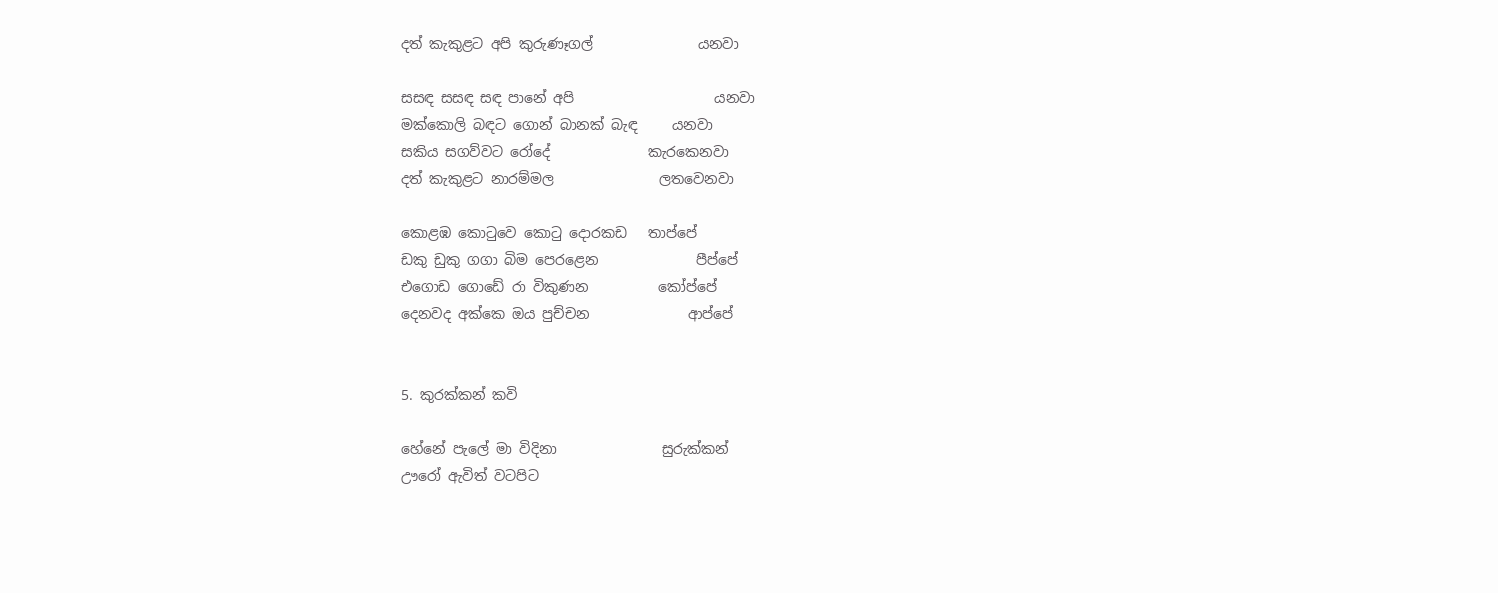දත් කැකුළට අපි කුරුණෑගල්               යනවා

සසඳ සසඳ සඳ පානේ අපි                    යනවා
මක්කොලි බඳට ගොන් බානක් බැඳ     යනවා
සකිය සගව්වට රෝදේ              කැරකෙනවා
දත් කැකුළට නාරම්මල               ලතවෙනවා

කොළඹ කොටුවෙ කොටු දොරකඩ   තාප්පේ
ඩකු ඩුකු ගගා බිම පෙරළෙන              පීප්පේ
එගොඩ ගොඩේ රා විකුණන          කෝප්පේ
දෙනවද අක්කෙ ඔය පුච්චන              ආප්පේ


5. කුරක්කන් කවි

හේනේ පැලේ මා විදිනා               සුරුක්කන්
ඌරෝ ඇවිත් වටපිට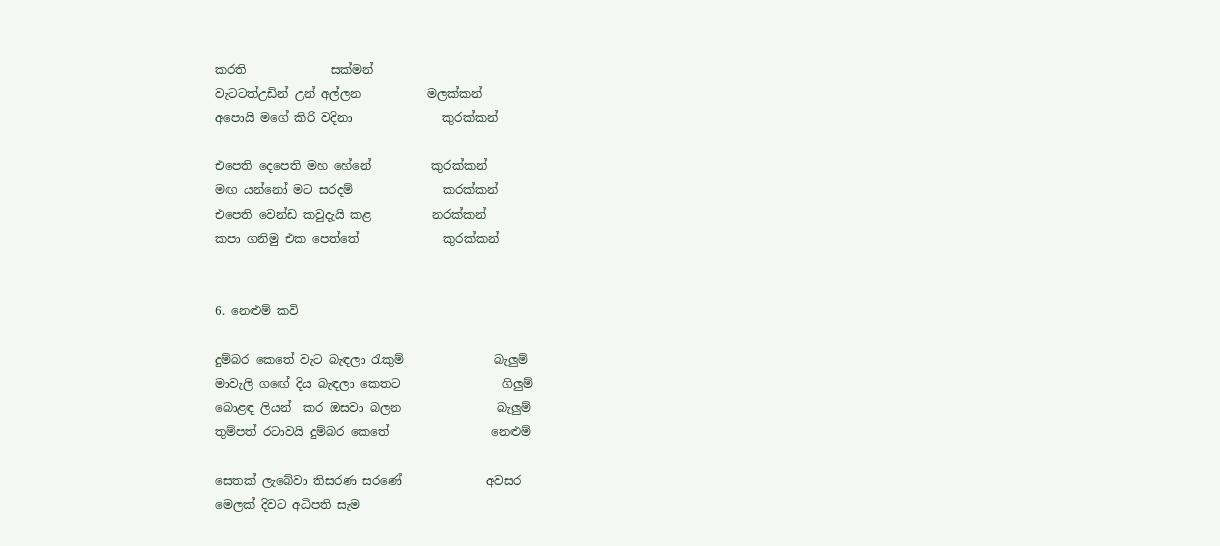කරති              සක්මන්
වැටටත්උඩින් උන් අල්ලන           මලක්කන්
අපොයි මගේ කිරි වදිනා               කුරක්කන්

එපෙති දෙපෙති මහ හේනේ          කුරක්කන්
මඟ යන්නෝ මට සරදම්               කරක්කන්
එපෙති වෙන්ඩ කවුදැයි කළ          නරක්කන්
කපා ගනිමු එක පෙත්තේ              කුරක්කන්


6. නෙළුම් කවි

දුම්බර කෙතේ වැට බැඳලා රැකුම්               බැලුම්
මාවැලි ගඟේ දිය බැඳලා කෙතට                 ගිලුම්
බොළඳ ලියන්  කර ඔසවා බලන                බැලුම්
තුම්පත් රටාවයි දුම්බර කෙතේ                 නෙළුම්

සෙතක් ලැබේවා තිසරණ සරණේ              අවසර
මෙලක් දිවට අධිපති සැම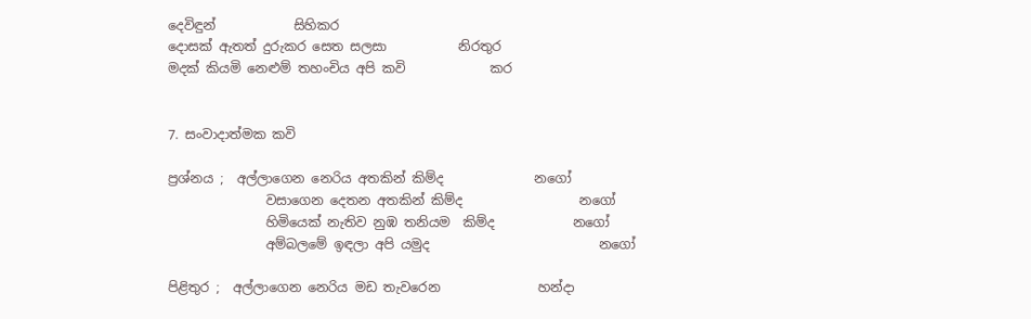දෙවිඳුන්            සිහිකර
දොසක් ඇතත් දුරුකර සෙත සලසා           නිරතුර
මදක් කියමි නෙළුම් තහංචිය අපි කවි             කර


7. සංවාදාත්මක කවි

ප්‍රශ්නය ;  අල්ලාගෙන නෙරිය අතකින් කිම්ද              නගෝ
               වසාගෙන දෙතන අතකින් කිම්ද                  නගෝ
               හිමියෙක් නැතිව නුඹ තනියම  කිම්ද            නගෝ
               අම්බලමේ ඉඳලා අපි යමුද                          නගෝ

පිළිතුර ;  අල්ලාගෙන නෙරිය මඩ තැවරෙන               හන්දා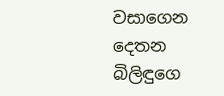වසාගෙන දෙතන බිලිඳුගෙ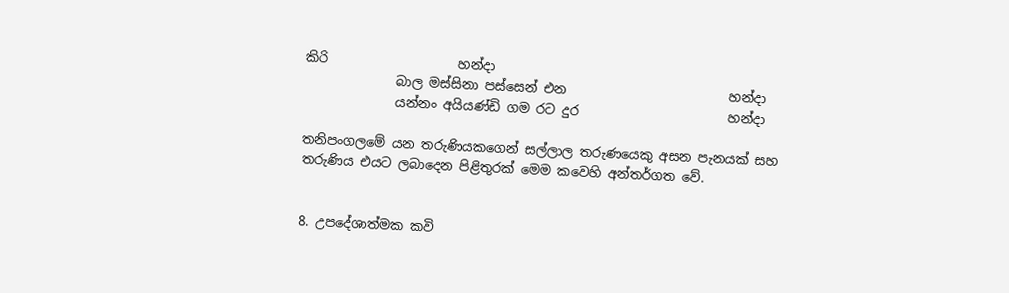කිරි                    හන්දා
              බාල මස්සිනා පස්සෙන් එන                         හන්දා
              යන්නං අයියණ්ඩි ගම රට දුර                       හන්දා

තනිපංගලමේ යන තරුණියකගෙන් සල්ලාල තරුණයෙකු අසන පැනයක් සහ තරුණිය එයට ලබාදෙන පිළිතුරක් මෙම කවෙහි අන්තර්ගත වේ.


8. උපදේශාත්මක කවි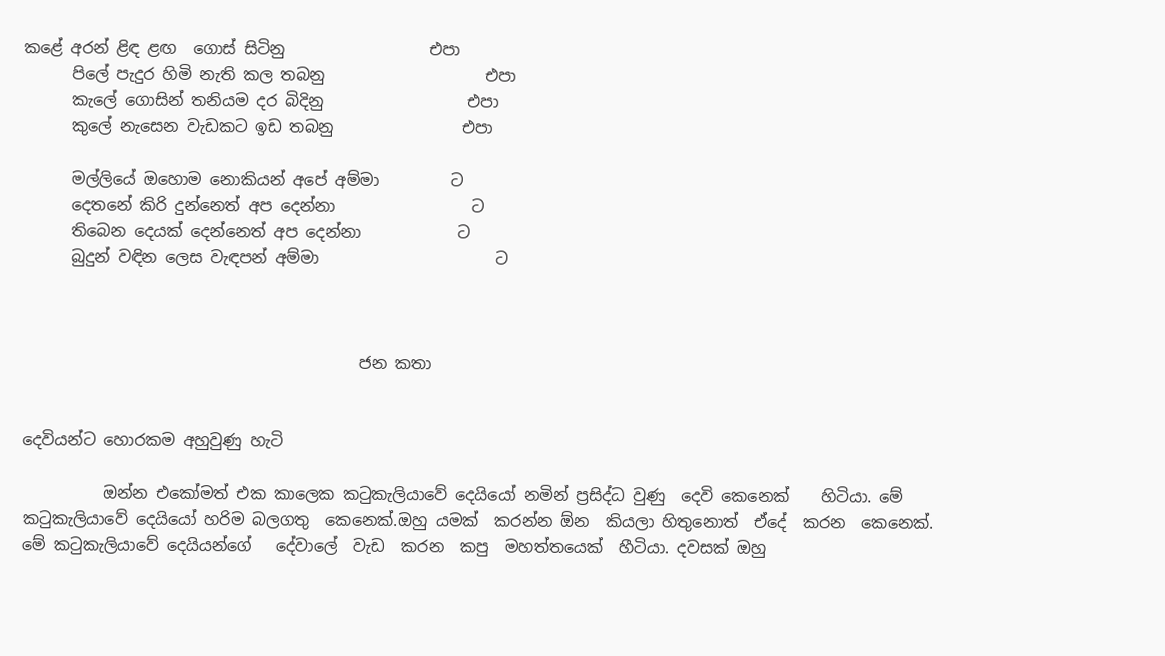කළේ අරන් ළිඳ ළඟ  ගොස් සිටිනු                  එපා
      පිලේ පැදුර හිමි නැති කල තබනු                    එපා
      කැලේ ගොසින් තනියම දර බිදිනු                  එපා
      කුලේ නැසෙන වැඩකට ඉඩ තබනු                එපා

      මල්ලියේ ඔහොම නොකියන් අපේ අම්මා         ට
      දෙතනේ කිරි දුන්නෙත් අප දෙන්නා                 ට
      තිබෙන දෙයක් දෙන්නෙත් අප දෙන්නා            ට
      බුදුන් වඳින ලෙස වැඳපන් අම්මා                      ට



                                          ජන කතා


දෙවියන්ට හොරකම අහුවුණු හැටි

          ඔන්න එකෝමත් එක කාලෙක කටුකැලියාවේ දෙයියෝ නමින් ප්‍රසිද්ධ වුණු  දෙවි කෙනෙක්    හිටියා. මේ  කටුකැලියාවේ දෙයියෝ හරිම බලගතු  කෙනෙක්.ඔහු යමක්  කරන්න ඕන  කියලා හිතුනොත්  ඒදේ  කරන  කෙනෙක්.
මේ කටුකැලියාවේ දෙයියන්ගේ   දේවාලේ  වැඩ  කරන  කපු  මහත්තයෙක්  හීටියා. දවසක් ඔහු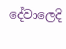දේවාලෙදි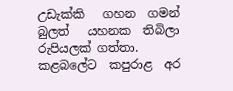උඩැක්කි   ගහන  ගමන් බුලත්   යහනක  තිබිලා    රුපියලක් ගත්තා. කළබලේට  කපුරාළ  අර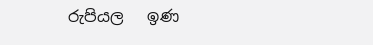රුපියල   ඉණ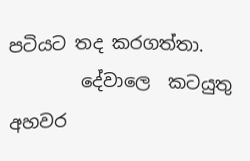පටියට තද කරගත්තා.
        දේවාලෙ  කටයුතු අහවර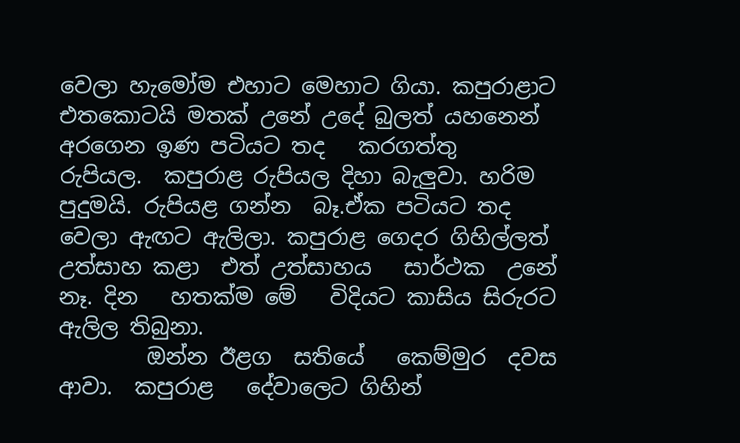වෙලා හැමෝම එහාට මෙහාට ගියා. කපුරාළාට එතකොටයි මතක් උනේ උදේ බුලත් යහනෙන්  අරගෙන ඉණ පටියට තද   කරගත්තු    රුපියල.  කපුරාළ රුපියල දිහා බැලුවා. හරිම පුදුමයි. රුපියළ ගන්න  බෑ.ඒක පටියට තද වෙලා ඇඟට ඇලිලා. කපුරාළ ගෙදර ගිහිල්ලත් උත්සාහ කළා  එත් උත්සාහය   සාර්ථක  උනේ නෑ. දින   හතක්ම මේ   විදියට කාසිය සිරුරට ඇලිල තිබුනා.
        ඔන්න ඊළග  සතියේ   කෙම්මුර  දවස ආවා.  කපුරාළ   දේවාලෙට ගිහින්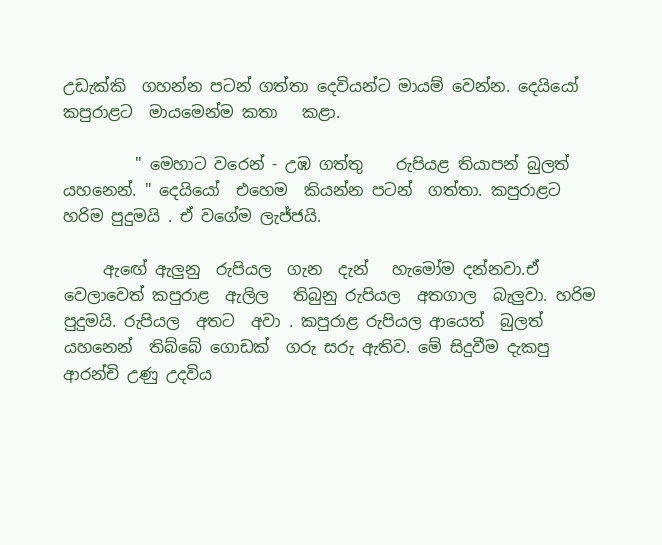උඩැක්කි  ගහන්න පටන් ගත්තා දෙවියන්ට මායම් වෙන්න. දෙයියෝ කපුරාළට  මායමෙන්ම කතා   කළා.

         " මෙහාට වරෙන් - උඹ ගත්තු    රුපියළ තියාපන් බුලත්  යහනෙන්. " දෙයියෝ  එහෙම  කියන්න පටන්  ගත්තා. කපුරාළට  හරිම පුදුමයි . ඒ වගේම ලැජ්ජයි.

     ඇඟේ ඇලුනු  රුපියල  ගැන  දැන්   හැමෝම දන්නවා.ඒ වෙලාවෙත් කපුරාළ  ඇලිල   තිබුනු රුපියල  අතගාල  බැලුවා. හරිම පුදුමයි. රුපියල  අතට  අවා . කපුරාළ රුපියල ආයෙත්  බුලත්  යහනෙන්  තිබ්බේ ගොඩක්  ගරු සරු ඇතිව. මේ සිදුවීම දැකපු   ආරන්චි උණු උදවිය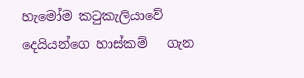හැමෝම කටුකැලියාවේ   දෙයියන්ගෙ හාස්කම්   ගැන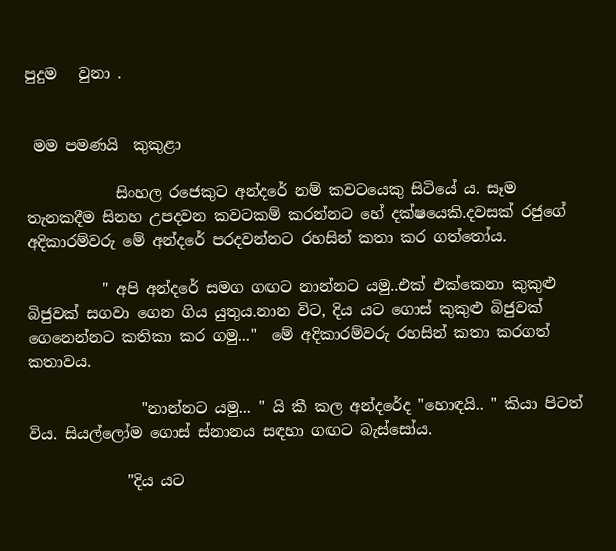පුදුම   වුනා .


 මම පමණයි  කුකුළා

            සිංහල රජෙකුට අන්දරේ නම් කවටයෙකු සිටියේ ය. සෑම තැනකදීම සිනහ උපදවන කවටකම් කරන්නට හේ දක්ෂයෙකි.දවසක් රජුගේ අදිකාරම්වරු මේ අන්දරේ පරදවන්නට රහසින් කතා කර ගත්තෝය.

          " අපි අන්දරේ සමග ගඟට නාන්නට යමු..එක් එක්කෙනා කුකුළු බිජුවක් සගවා ගෙන ගිය යුතුය.නාන විට, දිය යට ගොස් කුකුළු බිජුවක් ගෙනෙන්නට කතිකා කර ගමු..."  මේ අදිකාරම්වරු රහසින් කතා කරගත් කතාවය.

               "නාන්නට යමු... " යි කී කල අන්දරේද "හොඳයි.. " කියා පිටත් විය. සියල්ලෝම ගොස් ස්නානය සඳහා ගඟට බැස්සෝය.

             "දිය යට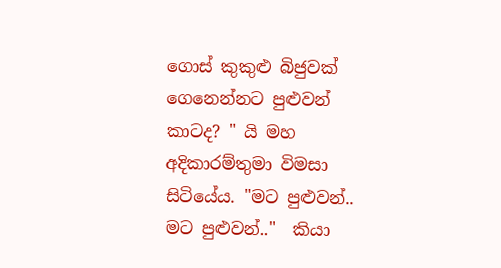ගොස් කුකුළු බිජුවක් ගෙනෙන්නට පුළුවන් කාටද? " යි මහ අදිකාරම්තුමා විමසා සිටියේය. "මට පුළුවන්.. මට පුළුවන්.."  කියා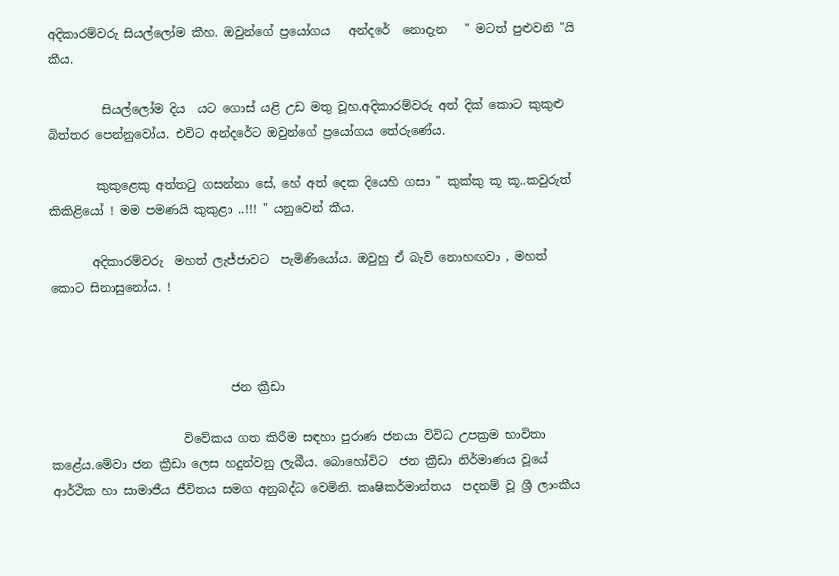අදිකාරම්වරු සියල්ලෝම කීහ. ඔවුන්ගේ ප්‍රයෝගය   අන්දරේ  නොදැන   " මටත් පුළුවනි "යි කීය.

         සියල්ලෝම දිය  යට ගොස් යළි උඩ මතු වූහ.අදිකාරම්වරු අත් දික් කොට කුකුළු බිත්තර පෙන්නුවෝය. එවිට අන්දරේට ඔවුන්ගේ ප්‍රයෝගය තේරුණේය.

        කුකුළෙකු අත්තටු ගසන්නා සේ, හේ අත් දෙක දියෙහි ගසා " කුක්කු කූ කූ..කවුරුත් කිකිළියෝ ! මම පමණයි කුකුළා ..!!! " යනුවෙන් කීය.

       අදිකාරම්වරු  මහත් ලැජ්ජාවට  පැමිණියෝය. ඔවුහු ඒ බැව් නොහඟවා , මහත් කොට සිනාසුනෝය. !



                              ජන ක්‍රීඩා

                      විවේකය ගත කිරීම සඳහා පුරාණ ජනයා විවිධ උපක්‍රම භාවිතා කළේය.මේවා ජන ක්‍රීඩා ලෙස හදුන්වනු ලැබීය. බොහෝවිට  ජන ක්‍රීඩා නිර්මාණය වූයේ ආර්ථික හා සාමාජීය ජීවිතය සමග අනුබද්ධ වෙමිනි. කෘෂිකර්මාන්තය  පදනම් වූ ශ්‍රී ලාංකීය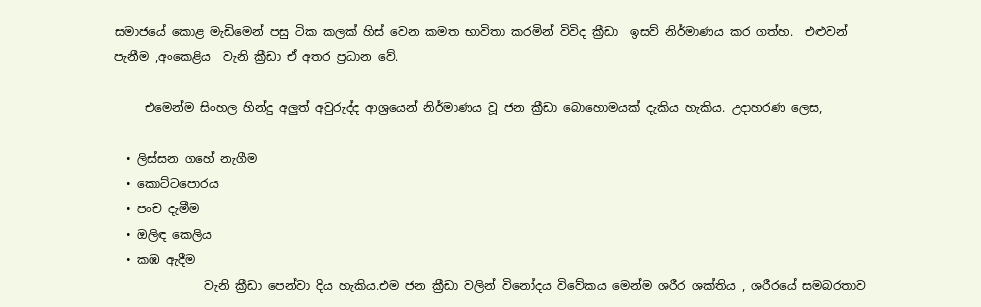සමාජයේ කොළ මැඩිමෙන් පසු ටික කලක් හිස් වෙන කමත භාවිතා කරමින් විවිද ක්‍රීඩා  ඉසව් නිර්මාණය කර ගත්හ.  එළුවන් පැනීම ,අංකෙළිය  වැනි ක්‍රීඩා ඒ අතර ප්‍රධාන වේ.

     එමෙන්ම සිංහල හින්දු අලුත් අවුරුද්ද ආශ්‍රයෙන් නිර්මාණය වූ ජන ක්‍රීඩා බොහොමයක් දැකිය හැකිය. උදාහරණ ලෙස,

  • ලිස්සන ගහේ නැගීම
  • කොට්ටපොරය
  • පංච දැමීම
  • ඔලිඳ කෙලිය
  • කඹ ඇදීම
               වැනි ක්‍රීඩා පෙන්වා දිය හැකිය.එම ජන ක්‍රීඩා වලින් විනෝදය විවේකය මෙන්ම ශරීර ශක්තිය , ශරීරයේ සමබරතාව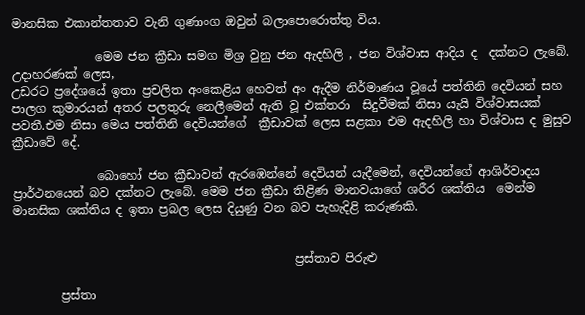මානසික එකාන්තතාව වැනි ගුණාංග ඔවුන් බලාපොරොත්තු විය.

              මෙම ජන ක්‍රීඩා සමග මිශ්‍ර වුනු ජන ඇදහිලි , ජන විශ්වාස ආදිය ද  දක්නට ලැබේ. උදාහරණක් ලෙස,
උඩරට ප්‍රදේශයේ ඉතා ප්‍රචලිත අංකෙළිය හෙවත් අං ඇදීම නිර්මාණය වූයේ පත්තිනි දෙවියන් සහ පාලග කුමාරයන් අතර පලතුරු නෙලීමෙන් ඇති වූ එක්තරා  සිදුවීමක් නිසා යැයි විශ්වාසයක් පවතී.එම නිසා මෙය පත්තිනි දෙවියන්ගේ  ක්‍රීඩාවක් ලෙස සළකා එම ඇදහිලි හා විශ්වාස ද මුසුව ක්‍රීඩාවේ දේ.

              බොහෝ ජන ක්‍රීඩාවන් ඇරඹෙන්නේ දෙවියන් යැදීමෙන්, දෙවියන්ගේ ආශිර්වාදය ප්‍රාර්ථනයෙන් බව දක්නට ලැබේ. මෙම ජන ක්‍රීඩා තිළිණ මානවයාගේ ශරීර ශක්තිය  මෙන්ම මානසික ශක්තිය ද ඉතා ප්‍රබල ලෙස දියුණු වන බව පැහැදිළි කරුණකි.


                                               ප්‍රස්තාව පිරුළු

        ප්‍රස්තා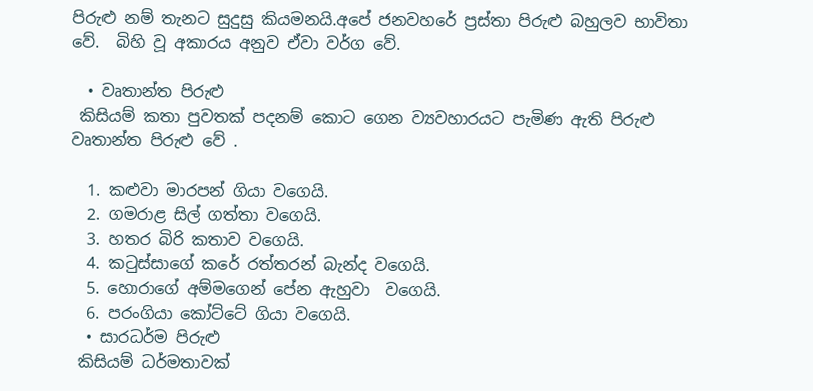පිරුළු නම් තැනට සුදුසු කියමනයි.අපේ ජනවහරේ ප්‍රස්තා පිරුළු බහුලව භාවිතා වේ.  බිහි වූ අකාරය අනුව ඒවා වර්ග වේ.

  • වෘතාන්ත පිරුළු
 කිසියම් කතා පුවතක් පදනම් කොට ගෙන ව්‍යවහාරයට පැමිණ ඇති පිරුළු වෘතාන්ත පිරුළු වේ .

  1. කළුවා මාරපන් ගියා වගෙයි.
  2. ගමරාළ සිල් ගත්තා වගෙයි.
  3. හතර බිරි කතාව වගෙයි.
  4. කටුස්සාගේ කරේ රත්තරන් බැන්ද වගෙයි.
  5. හොරාගේ අම්මගෙන් පේන ඇහුවා  වගෙයි.
  6. පරංගියා කෝට්ටේ ගියා වගෙයි.
  • සාරධර්ම පිරුළු
 කිසියම් ධර්මතාවක්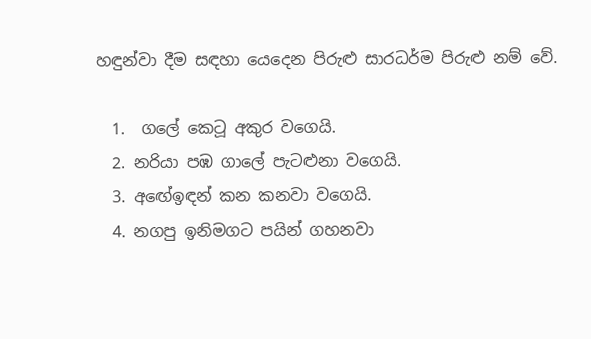හඳුන්වා දීම සඳහා යෙදෙන පිරුළු සාරධර්ම පිරුළු නම් වේ.

  1.  ගලේ කෙටූ අකුර වගෙයි.
  2. නරියා පඹ ගාලේ පැටළුනා වගෙයි.
  3. අඟේඉඳන් කන කනවා වගෙයි.
  4. නගපු ඉනිමගට පයින් ගහනවා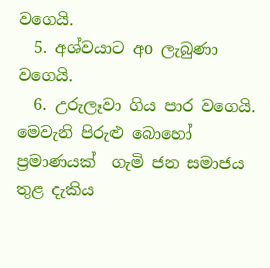වගෙයි.
  5. අශ්වයාට අo ලැබුණා වගෙයි.
  6. උරුලෑවා ගිය පාර වගෙයි.
මෙවැනි පිරුළු බොහෝ ප්‍රමාණයක්  ගැමි ජන සමාජය තුළ දැකිය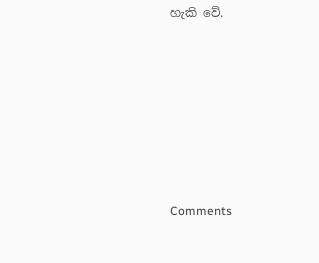හැකි වේ.









Comments